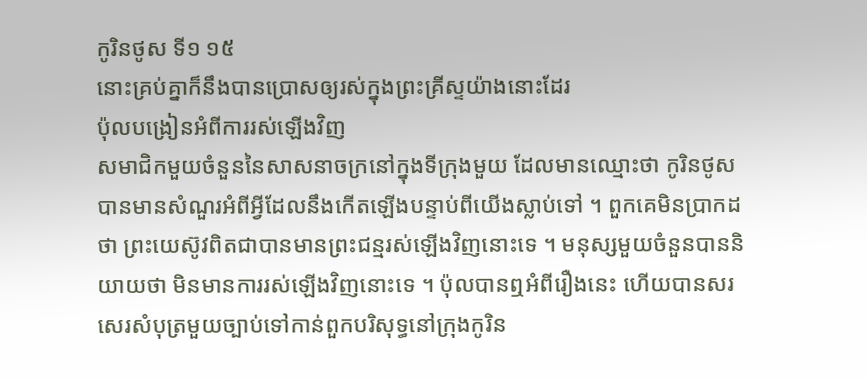កូរិនថូស ទី១ ១៥
នោះគ្រប់គ្នាក៏នឹងបានប្រោសឲ្យរស់ក្នុងព្រះគ្រីស្ទយ៉ាងនោះដែរ
ប៉ុលបង្រៀនអំពីការរស់ឡើងវិញ
សមាជិកមួយចំនួននៃសាសនាចក្រនៅក្នុងទីក្រុងមួយ ដែលមានឈ្មោះថា កូរិនថូស បានមានសំណួរអំពីអ្វីដែលនឹងកើតឡើងបន្ទាប់ពីយើងស្លាប់ទៅ ។ ពួកគេមិនប្រាកដថា ព្រះយេស៊ូវពិតជាបានមានព្រះជន្មរស់ឡើងវិញនោះទេ ។ មនុស្សមួយចំនួនបាននិយាយថា មិនមានការរស់ឡើងវិញនោះទេ ។ ប៉ុលបានឮអំពីរឿងនេះ ហើយបានសរសេរសំបុត្រមួយច្បាប់ទៅកាន់ពួកបរិសុទ្ធនៅក្រុងកូរិន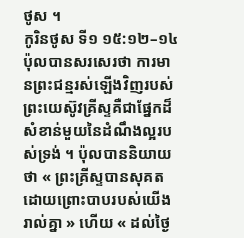ថូស ។
កូរិនថូស ទី១ ១៥:១២–១៤
ប៉ុលបានសរសេរថា ការមានព្រះជន្មរស់ឡើងវិញរបស់ព្រះយេស៊ូវគ្រីស្ទគឺជាផ្នែកដ៏សំខាន់មួយនៃដំណឹងល្អរបស់ទ្រង់ ។ ប៉ុលបាននិយាយថា « ព្រះគ្រីស្ទបានសុគត ដោយព្រោះបាបរបស់យើងរាល់គ្នា » ហើយ « ដល់ថ្ងៃ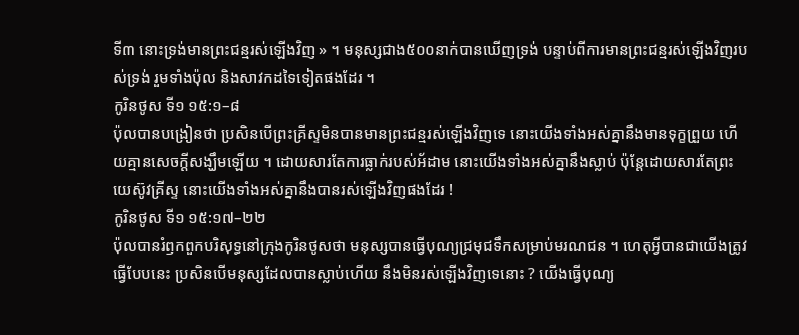ទី៣ នោះទ្រង់មានព្រះជន្មរស់ឡើងវិញ » ។ មនុស្សជាង៥០០នាក់បានឃើញទ្រង់ បន្ទាប់ពីការមានព្រះជន្មរស់ឡើងវិញរបស់ទ្រង់ រួមទាំងប៉ុល និងសាវកដទៃទៀតផងដែរ ។
កូរិនថូស ទី១ ១៥:១–៨
ប៉ុលបានបង្រៀនថា ប្រសិនបើព្រះគ្រីស្ទមិនបានមានព្រះជន្មរស់ឡើងវិញទេ នោះយើងទាំងអស់គ្នានឹងមានទុក្ខព្រួយ ហើយគ្មានសេចក្តីសង្ឃឹមឡើយ ។ ដោយសារតែការធ្លាក់របស់អ័ដាម នោះយើងទាំងអស់គ្នានឹងស្លាប់ ប៉ុន្តែដោយសារតែព្រះយេស៊ូវគ្រីស្ទ នោះយើងទាំងអស់គ្នានឹងបានរស់ឡើងវិញផងដែរ !
កូរិនថូស ទី១ ១៥:១៧–២២
ប៉ុលបានរំឭកពួកបរិសុទ្ធនៅក្រុងកូរិនថូសថា មនុស្សបានធ្វើបុណ្យជ្រមុជទឹកសម្រាប់មរណជន ។ ហេតុអ្វីបានជាយើងត្រូវធ្វើបែបនេះ ប្រសិនបើមនុស្សដែលបានស្លាប់ហើយ នឹងមិនរស់ឡើងវិញទេនោះ ? យើងធ្វើបុណ្យ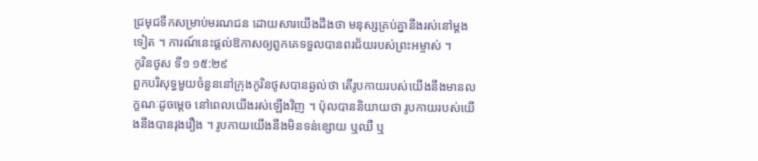ជ្រមុជទឹកសម្រាប់មរណជន ដោយសារយើងដឹងថា មនុស្សគ្រប់គ្នានឹងរស់នៅម្ដងទៀត ។ ការណ៍នេះផ្តល់ឱកាសឲ្យពួកគេទទួលបានពរជ័យរបស់ព្រះអម្ចាស់ ។
កូរិនថូស ទី១ ១៥:២៩
ពួកបរិសុទ្ធមួយចំនួននៅក្រុងកូរិនថូសបានឆ្ងល់ថា តើរូបកាយរបស់យើងនឹងមានលក្ខណៈដូចម្តេច នៅពេលយើងរស់ឡើងវិញ ។ ប៉ុលបាននិយាយថា រូបកាយរបស់យើងនឹងបានរុងរឿង ។ រូបកាយយើងនឹងមិនទន់ខ្សោយ ឬឈឺ ឬ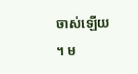ចាស់ឡើយ ។ ម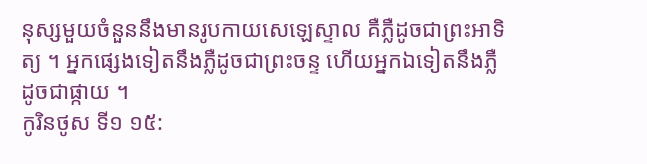នុស្សមួយចំនួននឹងមានរូបកាយសេឡេស្ទាល គឺភ្លឺដូចជាព្រះអាទិត្យ ។ អ្នកផ្សេងទៀតនឹងភ្លឺដូចជាព្រះចន្ទ ហើយអ្នកឯទៀតនឹងភ្លឺដូចជាផ្កាយ ។
កូរិនថូស ទី១ ១៥: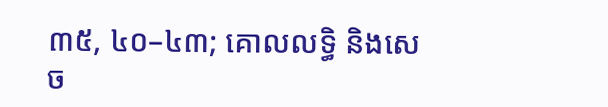៣៥, ៤០–៤៣; គោលលទ្ធិ និងសេច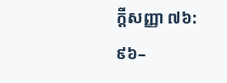ក្ដីសញ្ញា ៧៦:៩៦–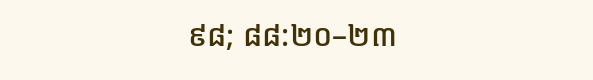៩៨; ៨៨:២០–២៣